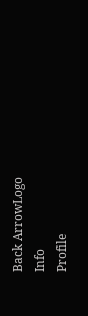Back ArrowLogo
Info
Profile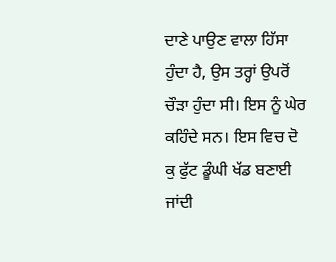ਦਾਣੇ ਪਾਉਣ ਵਾਲਾ ਹਿੱਸਾ ਹੁੰਦਾ ਹੈ, ਉਸ ਤਰ੍ਹਾਂ ਉਪਰੋਂ ਚੌੜਾ ਹੁੰਦਾ ਸੀ। ਇਸ ਨੂੰ ਘੇਰ ਕਹਿੰਦੇ ਸਨ। ਇਸ ਵਿਚ ਦੋ ਕੁ ਫੁੱਟ ਡੂੰਘੀ ਖੱਡ ਬਣਾਈ ਜਾਂਦੀ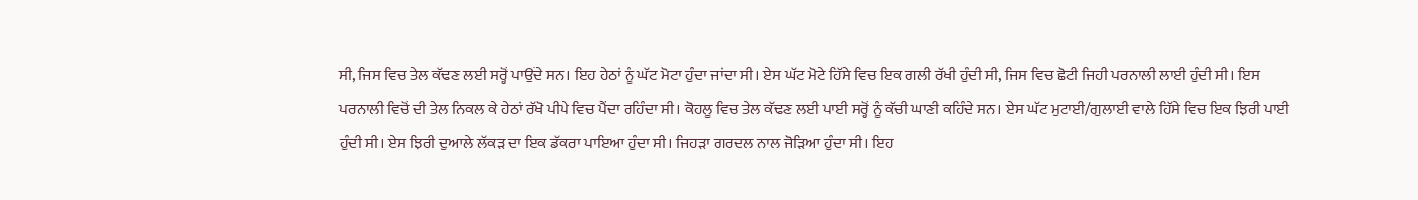ਸੀ, ਜਿਸ ਵਿਚ ਤੇਲ ਕੱਢਣ ਲਈ ਸਰ੍ਹੋਂ ਪਾਉਂਦੇ ਸਨ। ਇਹ ਹੇਠਾਂ ਨੂੰ ਘੱਟ ਮੋਟਾ ਹੁੰਦਾ ਜਾਂਦਾ ਸੀ। ਏਸ ਘੱਟ ਮੋਟੇ ਹਿੱਸੇ ਵਿਚ ਇਕ ਗਲੀ ਰੱਖੀ ਹੁੰਦੀ ਸੀ, ਜਿਸ ਵਿਚ ਛੋਟੀ ਜਿਹੀ ਪਰਨਾਲੀ ਲਾਈ ਹੁੰਦੀ ਸੀ। ਇਸ ਪਰਨਾਲੀ ਵਿਚੋਂ ਦੀ ਤੇਲ ਨਿਕਲ ਕੇ ਹੇਠਾਂ ਰੱਖੋ ਪੀਪੇ ਵਿਚ ਪੈਂਦਾ ਰਹਿੰਦਾ ਸੀ। ਕੋਹਲੂ ਵਿਚ ਤੇਲ ਕੱਢਣ ਲਈ ਪਾਈ ਸਰ੍ਹੋਂ ਨੂੰ ਕੱਚੀ ਘਾਣੀ ਕਹਿੰਦੇ ਸਨ। ਏਸ ਘੱਟ ਮੁਟਾਈ/ਗੁਲਾਈ ਵਾਲੇ ਹਿੱਸੇ ਵਿਚ ਇਕ ਝਿਰੀ ਪਾਈ ਹੁੰਦੀ ਸੀ। ਏਸ ਝਿਰੀ ਦੁਆਲੇ ਲੱਕੜ ਦਾ ਇਕ ਡੱਕਰਾ ਪਾਇਆ ਹੁੰਦਾ ਸੀ। ਜਿਹੜਾ ਗਰਦਲ ਨਾਲ ਜੋੜਿਆ ਹੁੰਦਾ ਸੀ। ਇਹ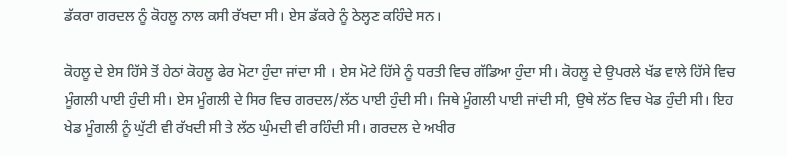ਡੱਕਰਾ ਗਰਦਲ ਨੂੰ ਕੋਹਲੂ ਨਾਲ ਕਸੀ ਰੱਖਦਾ ਸੀ। ਏਸ ਡੱਕਰੇ ਨੂੰ ਠੇਲ੍ਹਣ ਕਹਿੰਦੇ ਸਨ।

ਕੋਹਲੂ ਦੇ ਏਸ ਹਿੱਸੇ ਤੋਂ ਹੇਠਾਂ ਕੋਹਲੂ ਫੇਰ ਮੋਟਾ ਹੁੰਦਾ ਜਾਂਦਾ ਸੀ । ਏਸ ਮੋਟੇ ਹਿੱਸੇ ਨੂੰ ਧਰਤੀ ਵਿਚ ਗੱਡਿਆ ਹੁੰਦਾ ਸੀ। ਕੋਹਲੂ ਦੇ ਉਪਰਲੇ ਖੱਡ ਵਾਲੇ ਹਿੱਸੇ ਵਿਚ ਮੂੰਗਲੀ ਪਾਈ ਹੁੰਦੀ ਸੀ। ਏਸ ਮੂੰਗਲੀ ਦੇ ਸਿਰ ਵਿਚ ਗਰਦਲ/ਲੱਠ ਪਾਈ ਹੁੰਦੀ ਸੀ। ਜਿਥੇ ਮੂੰਗਲੀ ਪਾਈ ਜਾਂਦੀ ਸੀ, ਉਥੇ ਲੱਠ ਵਿਚ ਖੇਡ ਹੁੰਦੀ ਸੀ। ਇਹ ਖੇਡ ਮੂੰਗਲੀ ਨੂੰ ਘੁੱਟੀ ਵੀ ਰੱਖਦੀ ਸੀ ਤੇ ਲੱਠ ਘੁੰਮਦੀ ਵੀ ਰਹਿੰਦੀ ਸੀ। ਗਰਦਲ ਦੇ ਅਖੀਰ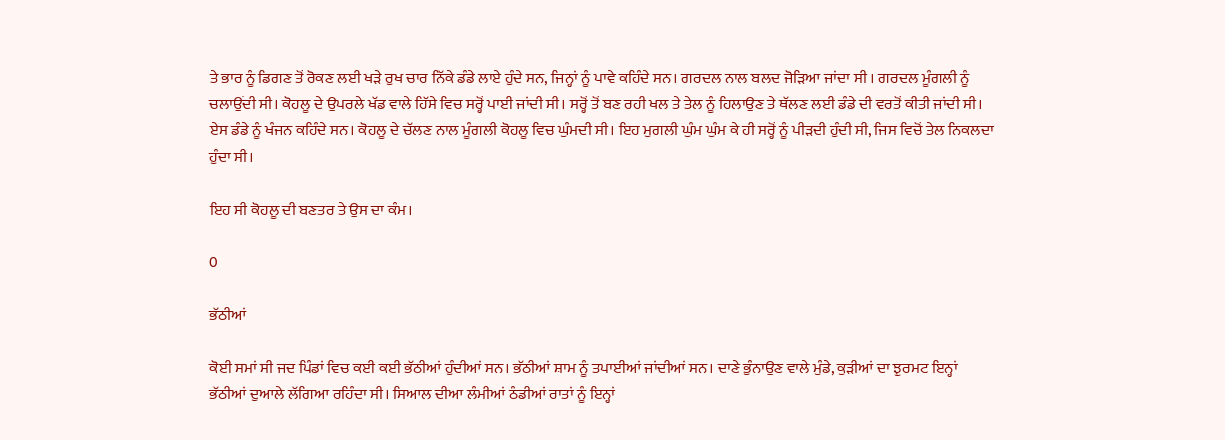ਤੇ ਭਾਰ ਨੂੰ ਡਿਗਣ ਤੋਂ ਰੋਕਣ ਲਈ ਖੜੇ ਰੁਖ ਚਾਰ ਨਿੱਕੇ ਡੰਡੇ ਲਾਏ ਹੁੰਦੇ ਸਨ, ਜਿਨ੍ਹਾਂ ਨੂੰ ਪਾਵੇ ਕਹਿੰਦੇ ਸਨ। ਗਰਦਲ ਨਾਲ ਬਲਦ ਜੋੜਿਆ ਜਾਂਦਾ ਸੀ । ਗਰਦਲ ਮੂੰਗਲੀ ਨੂੰ ਚਲਾਉਂਦੀ ਸੀ। ਕੋਹਲੂ ਦੇ ਉਪਰਲੇ ਖੱਡ ਵਾਲੇ ਹਿੱਸੇ ਵਿਚ ਸਰ੍ਹੋਂ ਪਾਈ ਜਾਂਦੀ ਸੀ। ਸਰ੍ਹੋਂ ਤੋਂ ਬਣ ਰਹੀ ਖਲ ਤੇ ਤੇਲ ਨੂੰ ਹਿਲਾਉਣ ਤੇ ਥੱਲਣ ਲਈ ਡੰਡੇ ਦੀ ਵਰਤੋਂ ਕੀਤੀ ਜਾਂਦੀ ਸੀ। ਏਸ ਡੰਡੇ ਨੂੰ ਖੰਜਨ ਕਹਿੰਦੇ ਸਨ। ਕੋਹਲੂ ਦੇ ਚੱਲਣ ਨਾਲ ਮੂੰਗਲੀ ਕੋਹਲੂ ਵਿਚ ਘੁੰਮਦੀ ਸੀ। ਇਹ ਮੁਗਲੀ ਘੁੰਮ ਘੁੰਮ ਕੇ ਹੀ ਸਰ੍ਹੋਂ ਨੂੰ ਪੀੜਦੀ ਹੁੰਦੀ ਸੀ, ਜਿਸ ਵਿਚੋਂ ਤੇਲ ਨਿਕਲਦਾ ਹੁੰਦਾ ਸੀ।

ਇਹ ਸੀ ਕੋਹਲੂ ਦੀ ਬਣਤਰ ਤੇ ਉਸ ਦਾ ਕੰਮ।

0

ਭੱਠੀਆਂ

ਕੋਈ ਸਮਾਂ ਸੀ ਜਦ ਪਿੰਡਾਂ ਵਿਚ ਕਈ ਕਈ ਭੱਠੀਆਂ ਹੁੰਦੀਆਂ ਸਨ। ਭੱਠੀਆਂ ਸ਼ਾਮ ਨੂੰ ਤਪਾਈਆਂ ਜਾਂਦੀਆਂ ਸਨ। ਦਾਣੇ ਭੁੰਨਾਉਣ ਵਾਲੇ ਮੁੰਡੇ, ਕੁੜੀਆਂ ਦਾ ਝੁਰਮਟ ਇਨ੍ਹਾਂ ਭੱਠੀਆਂ ਦੁਆਲੇ ਲੱਗਿਆ ਰਹਿੰਦਾ ਸੀ। ਸਿਆਲ ਦੀਆ ਲੰਮੀਆਂ ਠੰਡੀਆਂ ਰਾਤਾਂ ਨੂੰ ਇਨ੍ਹਾਂ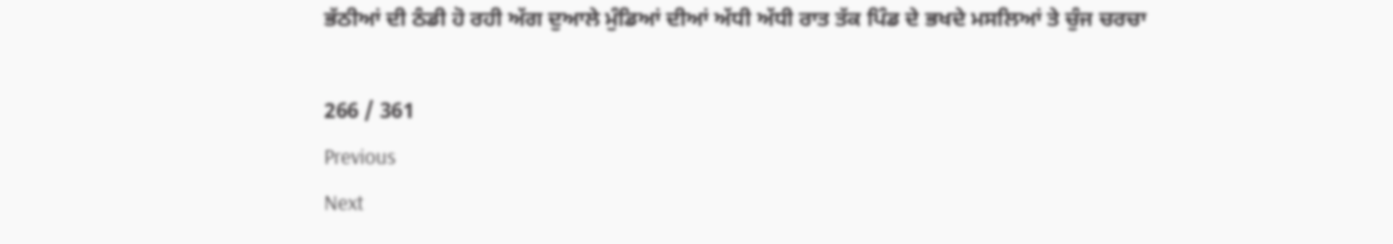ਭੱਠੀਆਂ ਦੀ ਠੰਡੀ ਹੋ ਰਹੀ ਅੱਗ ਦੁਆਲੇ ਮੁੰਡਿਆਂ ਦੀਆਂ ਅੱਧੀ ਅੱਧੀ ਰਾਤ ਤੱਕ ਪਿੰਡ ਦੇ ਭਖਦੇ ਮਸਲਿਆਂ ਤੇ ਚੁੰਜ ਚਰਚਾ

266 / 361
Previous
Next